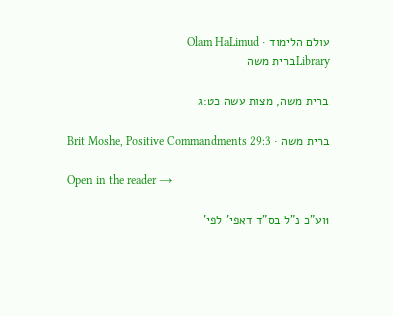עולם הלימוד · Olam HaLimud
Libraryברית משה

ברית משה, מצות עשה כט:ג

ברית משה · Brit Moshe, Positive Commandments 29:3

Open in the reader →

1וע"כ נ"ל בס"ד דאפי' לפי'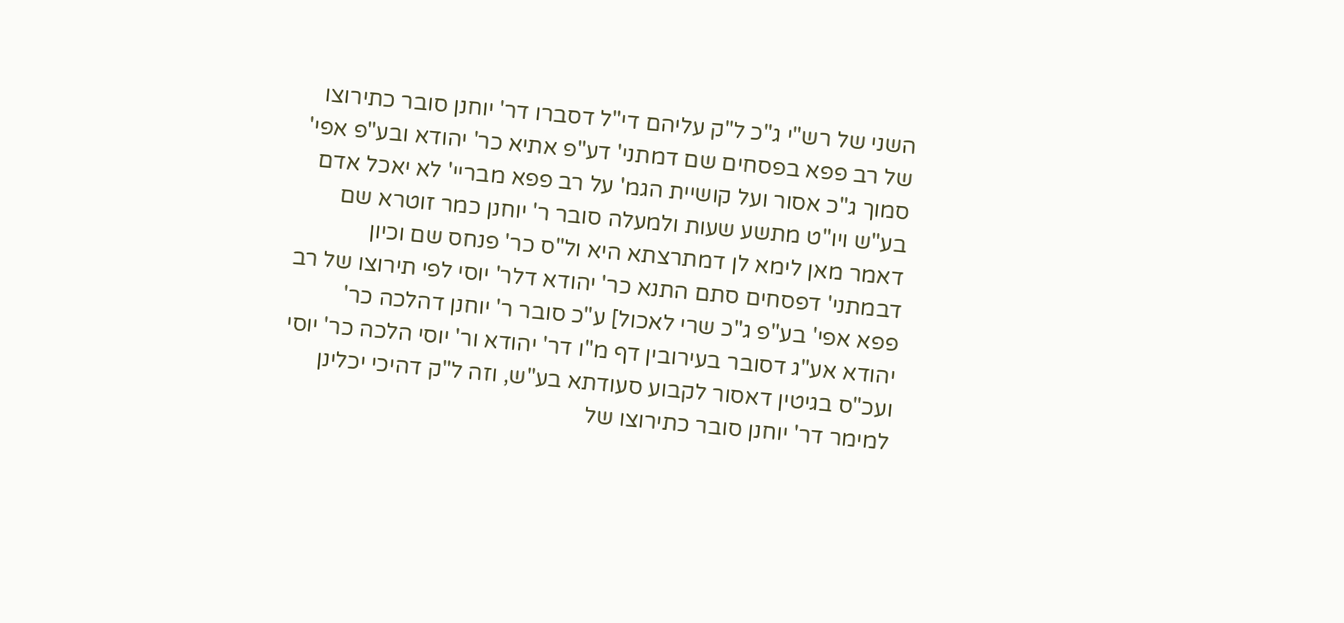השני של רש"י ג"כ ל"ק עליהם די"ל דסברו דר' יוחנן סובר כתירוצו של רב פפא בפסחים שם דמתני' דע"פ אתיא כר' יהודא ובע"פ אפי' סמוך ג"כ אסור ועל קושיית הגמ' על רב פפא מבריי' לא יאכל אדם בע"ש ויו"ט מתשע שעות ולמעלה סובר ר' יוחנן כמר זוטרא שם דאמר מאן לימא לן דמתרצתא היא ול"ס כר' פנחס שם וכיון דבמתני' דפסחים סתם התנא כר' יהודא דלר' יוסי לפי תירוצו של רב פפא אפי' בע"פ ג"כ שרי לאכול] ע"כ סובר ר' יוחנן דהלכה כר' יהודא אע"ג דסובר בעירובין דף מ"ו דר' יהודא ור' יוסי הלכה כר' יוסי ועכ"ס בגיטין דאסור לקבוע סעודתא בע"ש, וזה ל"ק דהיכי יכלינן למימר דר' יוחנן סובר כתירוצו של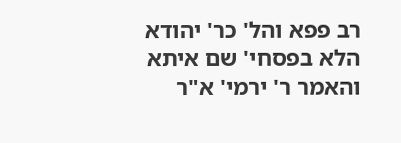רב פפא והל' כר' יהודא הלא בפסחי' שם איתא והאמר ר' ירמי' א"ר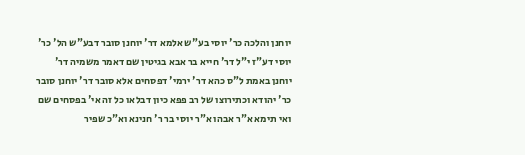יוחנן והלכה כר' יוסי בע"ש אלמא דר' יוחנן סובר דבע"ש הל' כר' יוסי דע"ז י"ל דר' חייא בר אבא בגיטין שם דאמר משמיה דר' יוחנן באמת ל"ס כהא דר' ירמי' דפסחים אלא סובר דר' יוחנן סובר כר' יהודא וכתירוצו של רב פפא כיון דבלאו כל זה אי' בפסחים שם ואי תימא א"ר אבהו א"ר יוסי בר ר' חנינא וא"כ שפיר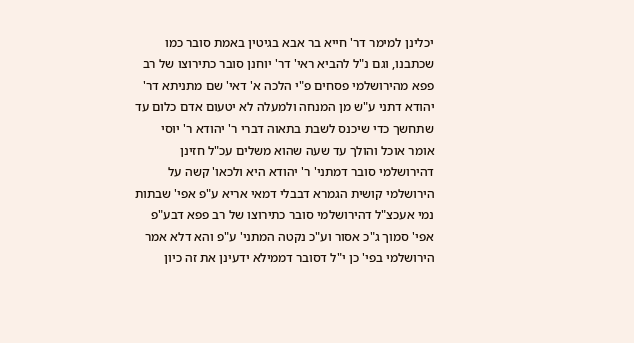יכלינן למימר דר' חייא בר אבא בגיטין באמת סובר כמו שכתבנו, וגם נ"ל להביא ראי' דר' יוחנן סובר כתירוצו של רב פפא מהירושלמי פסחים פ"י הלכה א' דאי' שם מתניתא דר' יהודא דתני ע"ש מן המנחה ולמעלה לא יטעום אדם כלום עד שתחשך כדי שיכנס לשבת בתאוה דברי ר' יהודא ר' יוסי אומר אוכל והולך עד שעה שהוא משלים עכ"ל חזינן דהירושלמי סובר דמתני' ר' יהודא היא ולכאו' קשה על הירושלמי קושית הגמרא דבבלי דמאי אריא ע"פ אפי' שבתות נמי אעכצ"ל דהירושלמי סובר כתירוצו של רב פפא דבע"פ אפי' סמוך ג"כ אסור וע"כ נקטה המתני' ע"פ והא דלא אמר הירושלמי בפי' כן י"ל דסובר דממילא ידעינן את זה כיון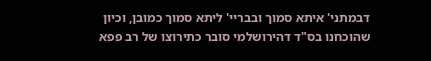דבמתני' איתא סמוך ובבריי' ליתא סמוך כמובן, וכיון שהוכחנו בס"ד דהירושלמי סובר כתירוצו של רב פפא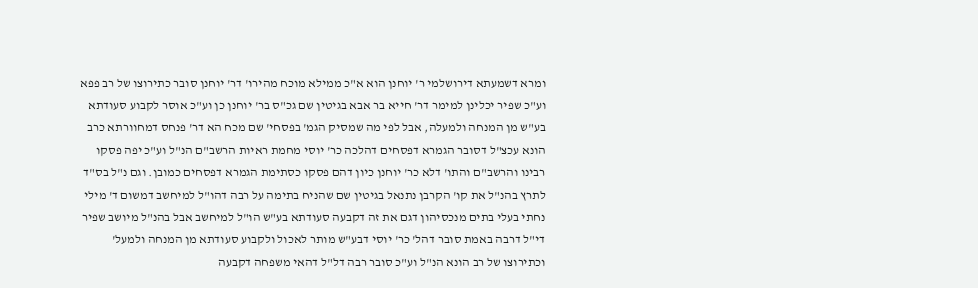ומרא דשמעתא דירושלמי ר' יוחנן הוא א"כ ממילא מוכח מהירו' דר' יוחנן סובר כתירוצו של רב פפא וע"כ שפיר יכלינן למימר דר' חייא בר אבא בגיטין שם גכ"ס בר' יוחנן כן וע"כ אוסר לקבוע סעודתא בע"ש מן המנחה ולמעלה, אבל לפי מה שמסיק הגמ' בפסחי' שם מכח הא דר' פנחס דמחוורתא כרב הונא עכצ"ל דסובר הגמרא דפסחים דהלכה כר' יוסי מחמת ראיות הרשב"ם הנ"ל וע"כ יפה פסקו רבינו והרשב"ם והתו' דלא כר' יוחנן כיון דהם פסקו כסתימת הגמרא דפסחים כמובן. וגם נ"ל בס"ד לתרץ בהנ"ל את קו' הקרבן נתנאל בגיטין שם שהניח בתימה על רבה דהו"ל למיחשב דמשום ד' מילי נחתי בעלי בתים מנכסיהון דגם את זה דקבעה סעודתא בע"ש הו"ל למיחשב אבל בהנ"ל מיושב שפיר די"ל דרבה באמת סובר דהל' כר' יוסי דבע"ש מותר לאכול ולקבוע סעודתא מן המנחה ולמעל' וכתירוצו של רב הונא הנ"ל וע"כ סובר רבה דל"ל דהאי משפחה דקבעה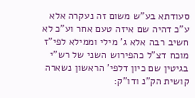סעודתא בע"ש משום זה נעקרה אלא ע"כ דהיה שם איזה טעם אחר וע"כ לא חשיב רבה אלא ג' מילי וממילא לפי"ז מוכח דצ"ל כהפירוש השני של רש"י בגיטין שם כיון דלפי' הראשון נשארה קושית הק"נ ודו"ק: